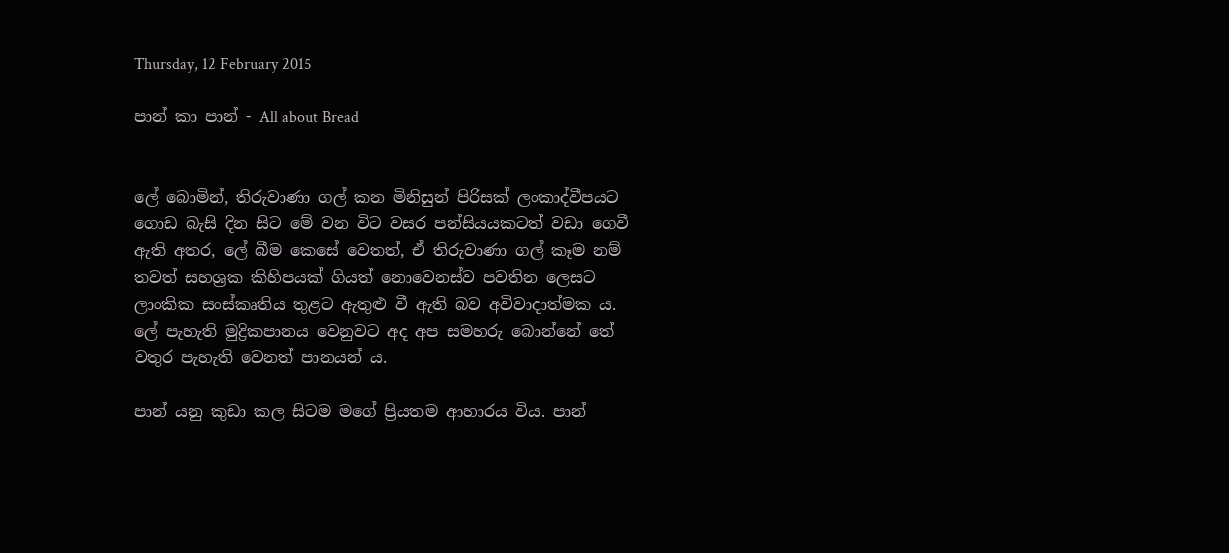Thursday, 12 February 2015

පාන් කා පාන් - All about Bread


ලේ බොමින්, තිරුවාණා ගල් කන මිනිසුන් පිරිසක් ලංකාද්වීපයට ගොඩ බැසි දින සිට මේ වන විට වසර පන්සියයකටත් වඩා ගෙවී ඇති අතර, ලේ බීම කෙසේ වෙතත්, ඒ තිරුවාණා ගල් කෑම නම් තවත් සහශ්‍රක කිහිපයක් ගියත් නොවෙනස්ව පවතින ලෙසට ලාංකික සංස්කෘතිය තුළට ඇතුළු වී ඇති බව අවිවාදාත්මක ය. ලේ පැහැති මුද්‍රිකපානය වෙනුවට අද අප සමහරු බොන්නේ තේ වතුර පැහැති වෙනත් පානයන් ය.

පාන් යනු කුඩා කල සිටම මගේ ප්‍රියතම ආහාරය විය. පාන්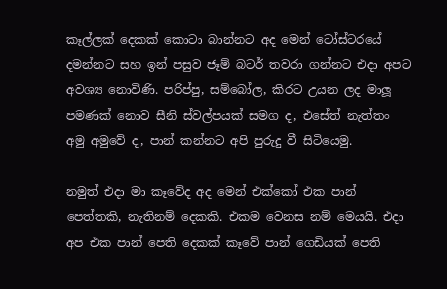කෑල්ලක් දෙකක් කොටා බාන්නට අද මෙන් ටෝස්ටරයේ දමන්නට සහ ඉන් පසුව ජෑම් බටර් තවරා ගන්නට එදා අපට අවශ්‍ය නොවිණි. පරිප්පු, සම්බෝල, කිරට උයන ලද මාලූ පමණක් නොව සීනි ස්වල්පයක් සමග ද, එසේත් නැත්තං අමු අමුවේ ද, පාන් කන්නට අපි පුරුදු වී සිටියෙමු.

නමුත් එදා මා කෑවේද අද මෙන් එක්කෝ එක පාන් පෙත්තකි, නැතිනම් දෙකකි. එකම වෙනස නම් මෙයයි. එදා අප එක පාන් පෙති දෙකක් කෑවේ පාන් ගෙඩියක් පෙති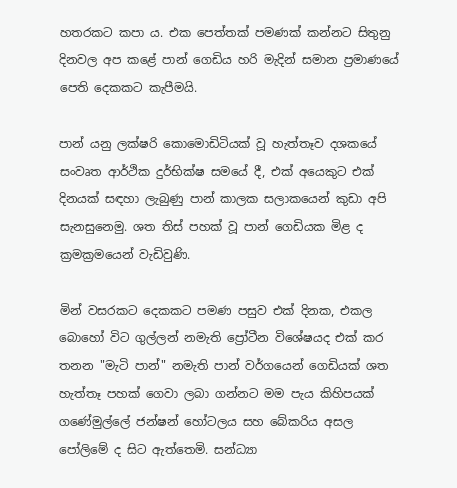හතරකට කපා ය. එක පෙත්තක් පමණක් කන්නට සිතුනු දිනවල අප කළේ පාන් ගෙඩිය හරි මැදින් සමාන ප්‍රමාණයේ පෙති දෙකකට කැපීමයි.

පාන් යනු ලක්ෂරි කොමොඩිටියක් වූ හැත්තෑව දශකයේ සංවෘත ආර්ථික දුර්භික්ෂ සමයේ දී, එක් අයෙකුට එක් දිනයක් සඳහා ලැබුණු පාන් කාලක සලාකයෙන් කුඩා අපි සැනසුනෙමු. ශත තිස් පහක් වූ පාන් ගෙඩියක මිළ ද ක්‍රමක්‍රමයෙන් වැඩිවුණි.

මින් වසරකට දෙකකට පමණ පසුව එක් දිනක, එකල බොහෝ විට ගුල්ලන් නමැති ප්‍රෝටීන විශේෂයද එක් කර තනන "මැටි පාන්" නමැති පාන් වර්ගයෙන් ගෙඩියක් ශත හැත්තෑ පහක් ගෙවා ලබා ගන්නට මම පැය කිහිපයක් ගණේමුල්ලේ ජන්ෂන් හෝටලය සහ බේකරිය අසල පෝලිමේ ද සිට ඇත්තෙමි. සන්ධ්‍යා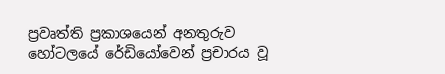ප්‍රවෘත්ති ප්‍රකාශයෙන් අනතුරුව හෝටලයේ රේඩියෝවෙන් ප්‍රචාරය වූ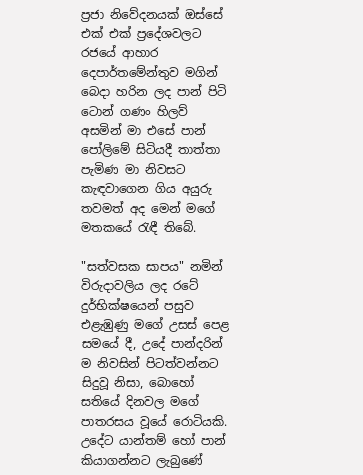ප්‍රජා නිවේදනයක් ඔස්සේ එක් එක් ප්‍රදේශවලට රජයේ ආහාර දෙපාර්තමේන්තුව මගින් බෙදා හරින ලද පාන් පිටි ටොන් ගණං හිලව් අසමින් මා එසේ පාන් පෝලිමේ සිටියදී තාත්තා පැමිණ මා නිවසට කැඳවාගෙන ගිය අයුරු තවමත් අද මෙන් මගේ මතකයේ රැඳී තිබේ.

"සත්වසක සාපය" නමින් විරුදාවලිය ලද රටේ දුර්භික්ෂයෙන් පසුව එළැඹුණු මගේ උසස් පෙළ සමයේ දී, උදේ පාන්දරින් ම නිවසින් පිටත්වන්නට සිදුවූ නිසා, බොහෝ සතියේ දිනවල මගේ පාතරසය වූයේ රොටියකි. උදේට යාන්තම් හෝ පාන් කියාගන්නට ලැබුණේ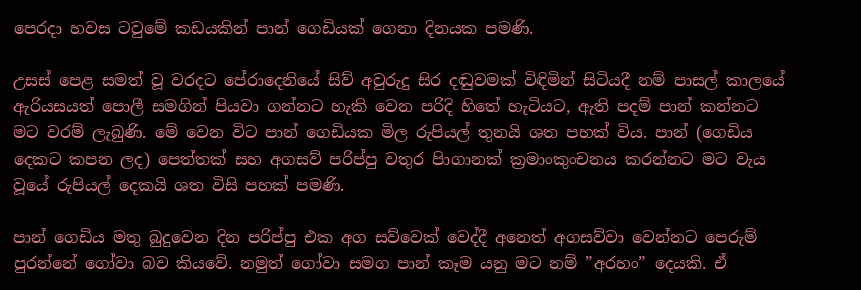පෙරදා හවස ටවුමේ කඩයකින් පාන් ගෙඩියක් ගෙනා දිනයක පමණි.

උසස් පෙළ සමත් වූ වරදට පේරාදෙනියේ සිව් අවුරුදු සිර දඬුවමක් විඳිමින් සිටියදී නම් පාසල් කාලයේ ඇරියසයත් පොලී සමගින් පියවා ගන්නට හැකි වෙන පරිදි හිතේ හැටියට, ඇති පදම් පාන් කන්නට මට වරම් ලැබුණි. මේ වෙන විට පාන් ගෙඩියක මිල රුපියල් තුනයි ශත පහක් විය. පාන් (ගෙඩිය දෙකට කපන ලද) පෙත්තක් සහ අගසව් පරිප්පු වතුර පිාගානක් ක්‍රමාංකුංචනය කරන්නට මට වැය වූයේ රුපියල් දෙකයි ශත විසි පහක් පමණි.

පාන් ගෙඩිය මතු බුදුවෙන දින පරිප්පු එක අග සව්වෙක් වෙද්දී අනෙත් අගසව්වා වෙන්නට පෙරුම් පුරන්නේ ගෝවා බව කියවේ. නමුත් ගෝවා සමග පාන් කෑම යනු මට නම් ”අරහං” දෙයකි. ඒ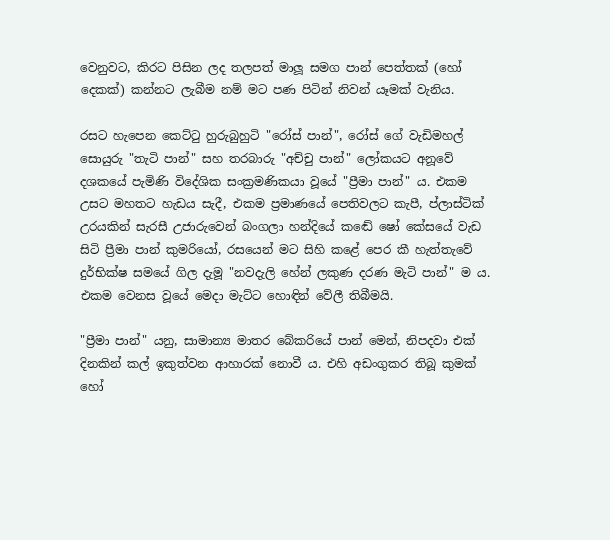වෙනුවට, කිරට පිසින ලද තලපත් මාලූ සමග පාන් පෙත්තක් (හෝ දෙකක්) කන්නට ලැබීම නම් මට පණ පිටින් නිවන් යෑමක් වැනිය.

රසට හැපෙන කෙට්ටු හුරුබුහුටි "රෝස් පාන්", රෝස් ගේ වැඩිමහල් සොයුරු "තැටි පාන්" සහ තරබාරු "අච්චු පාන්" ලෝකයට අනූවේ දශකයේ පැමිණි විදේශික සංක්‍රමණිකයා වූයේ "ප්‍රීමා පාන්" ය. එකම උසට මහතට හැඩය සැදී, එකම ප්‍රමාණයේ පෙතිවලට කැපී, ප්ලාස්ටික් උරයකින් සැරසී උජාරුවෙන් බංගලා හන්දියේ කඬේ ෂෝ කේසයේ වැඩ සිටි ප්‍රීමා පාන් කුමරියෝ, රසයෙන් මට සිහි කළේ පෙර කී හැත්තැවේ දුර්භික්ෂ සමයේ ගිල දැමූ "නවදැලි හේන් ලකුණ දරණ මැටි පාන්" ම ය. එකම වෙනස වූයේ මෙදා මැට්ට හොඳින් වේලී තිබීමයි.

"ප්‍රීමා පාන්" යනු, සාමාන්‍ය මාතර බේකරියේ පාන් මෙන්, නිපදවා එක් දිනකින් කල් ඉකුත්වන ආහාරක් නොවී ය. එහි අඩංගුකර තිබූ කුමක් හෝ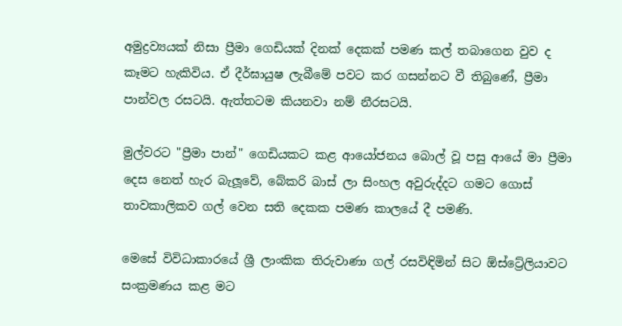අමුද්‍රව්‍යයක් නිසා ප්‍රීමා ගෙඩියක් දිනක් දෙකක් පමණ කල් තබාගෙන වුව ද කෑමට හැකිවිය. ඒ දීර්ඝායුෂ ලැබීමේ පවට කර ගසන්නට වී තිබුණේ, ප්‍රීමා පාන්වල රසටයි. ඇත්තටම කියනවා නම් නීරසටයි.

මුල්වරට "ප්‍රීමා පාන්" ගෙඩියකට කළ ආයෝජනය බොල් වූ පසු ආයේ මා ප්‍රීමා දෙස නෙත් හැර බැලූවේ, බේකරි බාස් ලා සිංහල අවුරුද්දට ගමට ගොස් තාවකාලිකව ගල් වෙන සති දෙකක පමණ කාලයේ දී පමණි.

මෙසේ විවිධාකාරයේ ශ්‍රී ලාංකික තිරුවාණා ගල් රසවිඳිමින් සිට ඕස්ට්‍රේලියාවට සංක්‍රමණය කළ මට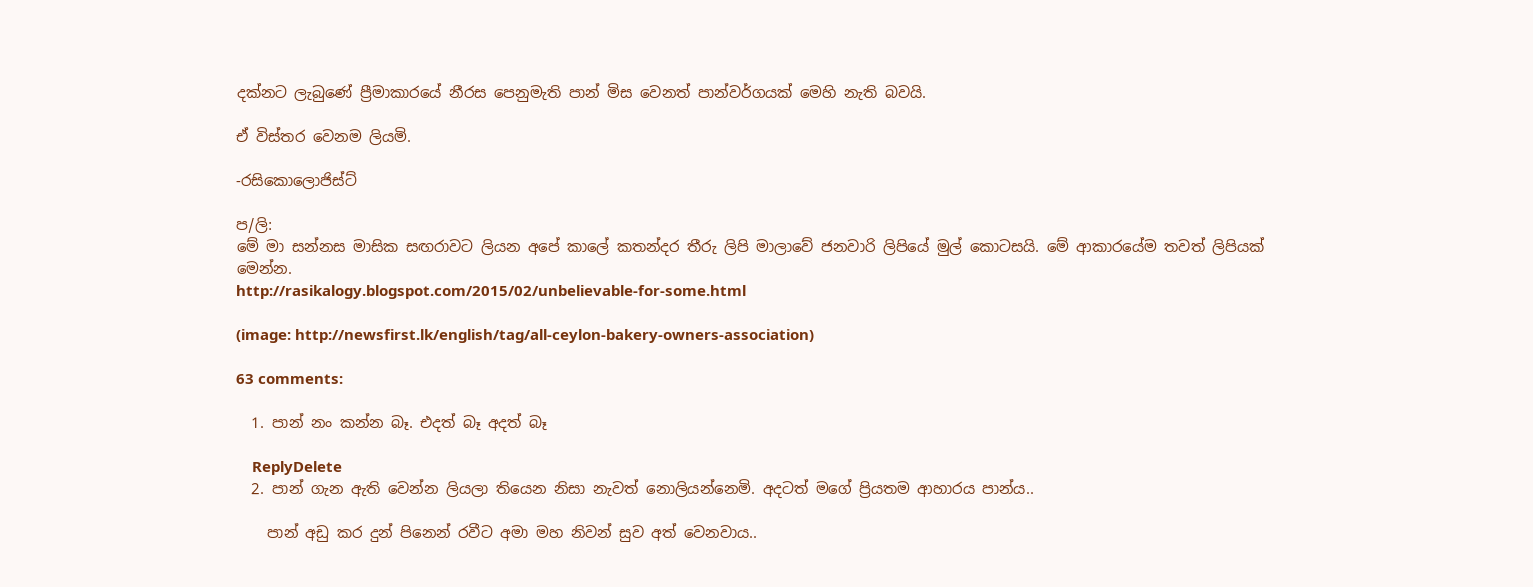දක්නට ලැබුණේ ප්‍රීමාකාරයේ නීරස පෙනුමැති පාන් මිස වෙනත් පාන්වර්ගයක් මෙහි නැති බවයි.

ඒ විස්තර වෙනම ලියමි.

-රසිකොලොජිස්ට්

ප/ලි:
මේ මා සන්නස මාසික සඟරාවට ලියන අපේ කාලේ කතන්දර තීරු ලිපි මාලාවේ ජනවාරි ලිපියේ මුල් කොටසයි. මේ ආකාරයේම තවත් ලිපියක් මෙන්න.
http://rasikalogy.blogspot.com/2015/02/unbelievable-for-some.html

(image: http://newsfirst.lk/english/tag/all-ceylon-bakery-owners-association)

63 comments:

  1. පාන් නං කන්න බෑ. එදත් බෑ අදත් බෑ

    ReplyDelete
  2. පාන් ගැන ඇති වෙන්න ලියලා තියෙන නිසා නැවත් නොලියන්නෙමි. අදටත් මගේ ප්‍රියතම ආහාරය පාන්ය..

    පාන් අඩු කර දුන් පිනෙන් රවීට අමා මහ නිවන් සුව අත් වෙනවාය..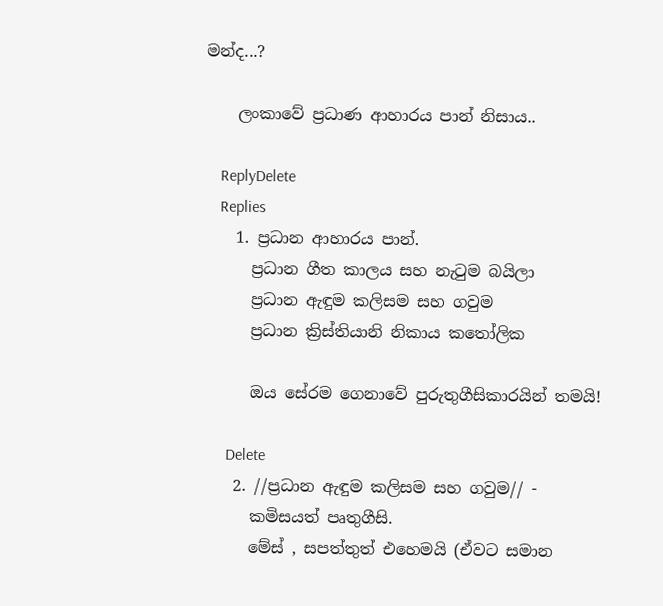මන්ද...?

    ලංකාවේ ප්‍රධාණ ආහාරය පාන් නිසාය..

    ReplyDelete
    Replies
    1. ප්‍රධාන ආහාරය පාන්.
      ප්‍රධාන ගීත කාලය සහ නැටුම බයිලා
      ප්‍රධාන ඇඳුම කලිසම සහ ගවුම
      ප්‍රධාන ක්‍රිස්තියානි නිකාය කතෝලික

      ඔය සේරම ගෙනාවේ පුරුතුගීසිකාරයින් තමයි!

      Delete
    2. //ප්‍රධාන ඇඳුම කලිසම සහ ගවුම// -
      කමිසයත් පෘතුගීසි.
      මේස් , සපත්තුත් එහෙමයි (ඒවට සමාන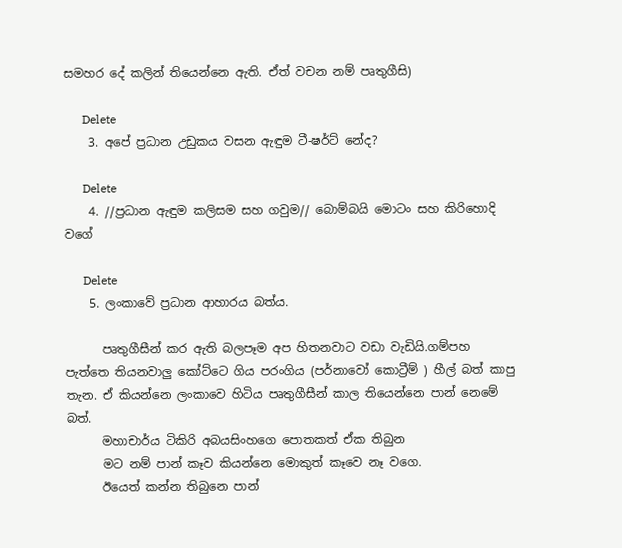සමහර දේ කලින් තියෙන්නෙ ඇති. ඒත් වචන නම් පෘතුගීසි)

      Delete
    3. අපේ ප්‍රධාන උඩුකය වසන ඇඳුම ටී-ෂර්ට් නේද?

      Delete
    4. //ප්‍රධාන ඇඳුම කලිසම සහ ගවුම// බොම්බයි මොටං සහ කිරිහොදි වගේ

      Delete
    5. ලංකාවේ ප්‍රධාන ආහාරය බත්ය.

      පෘතුගීසීන් කර ඇති බලපෑම අප හිතනවාට වඩා වැඩියි.ගම්පහ පැත්තෙ තියනවාලු කෝට්ටෙ ගිය පරංගිය (පර්නාවෝ කොට්‍රීම් ) හීල් බත් කාපු තැන. ඒ කියන්නෙ ලංකාවෙ හිටිය පෘතුගීසීන් කාල තියෙන්නෙ පාන් නෙමේ බත්.
      මහාචාර්ය ටිකිරි අබයසිංහගෙ පොතකත් ඒක තිබුන
      මට නම් පාන් කෑව කියන්නෙ මොකුත් කෑවෙ නෑ වගෙ.
      ඊයෙත් කන්න තිබුනෙ පාන්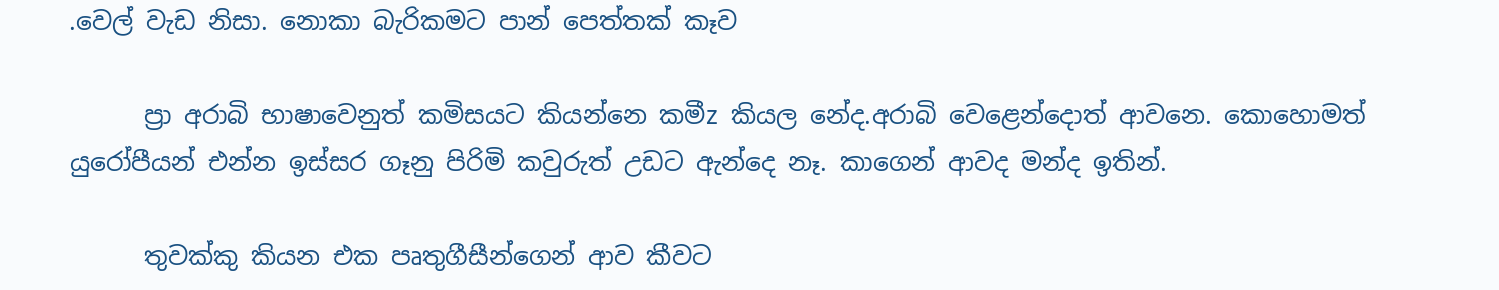.වෙල් වැඩ නිසා. නොකා බැරිකමට පාන් පෙත්තක් කෑව

      ප්‍රා අරාබි භාෂාවෙනුත් කමිසයට කියන්නෙ කමීz කියල නේද.අරාබි වෙළෙන්දොත් ආවනෙ. කොහොමත් යුරෝපීයන් එන්න ඉස්සර ගෑනු පිරිමි කවුරුත් උඩට ඇන්දෙ නෑ. කාගෙන් ආවද මන්ද ඉතින්.

      තුවක්කු කියන එක පෘතුගීසීන්ගෙන් ආව කීවට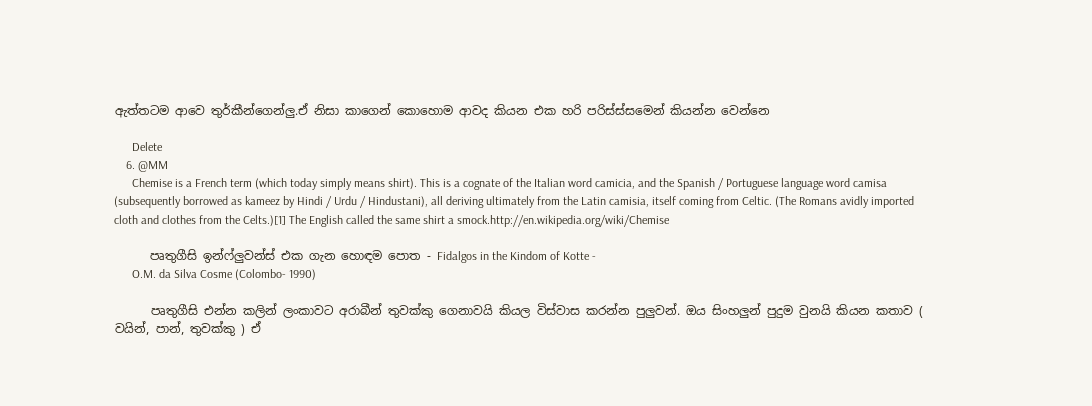ඇත්තටම ආවෙ තුර්කීන්ගෙන්ලු.ඒ නිසා කාගෙන් කොහොම ආවද කියන එක හරි පරිස්ස්සමෙන් කියන්න වෙන්නෙ

      Delete
    6. @MM
      Chemise is a French term (which today simply means shirt). This is a cognate of the Italian word camicia, and the Spanish / Portuguese language word camisa (subsequently borrowed as kameez by Hindi / Urdu / Hindustani), all deriving ultimately from the Latin camisia, itself coming from Celtic. (The Romans avidly imported cloth and clothes from the Celts.)[1] The English called the same shirt a smock.http://en.wikipedia.org/wiki/Chemise

      පෘතුගීසි ඉන්ෆ්ලුවන්ස් එක ගැන හොඳම පොත - Fidalgos in the Kindom of Kotte -
      O.M. da Silva Cosme (Colombo- 1990)

      පෘතුගීසි එන්න කලින් ලංකාවට අරාබීන් තුවක්කු ගෙනාවයි කියල විස්වාස කරන්න පුලුවන්. ඔය සිංහලුන් පුදුම වුනයි කියන කතාව ( වයින්, පාන්, තුවක්කු ) ඒ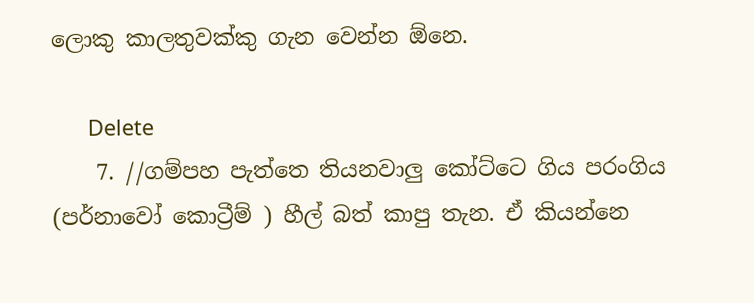ලොකු කාලතුවක්කු ගැන වෙන්න ඕනෙ.

      Delete
    7. //ගම්පහ පැත්තෙ තියනවාලු කෝට්ටෙ ගිය පරංගිය (පර්නාවෝ කොට්‍රීම් ) හීල් බත් කාපු තැන. ඒ කියන්නෙ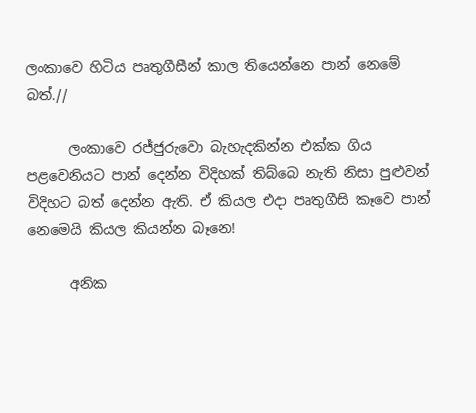ලංකාවෙ හිටිය පෘතුගීසීන් කාල තියෙන්නෙ පාන් නෙමේ බත්.//

      ලංකාවෙ රජ්ජුරුවො බැහැදකින්න එක්ක ගිය පළවෙනියට පාන් දෙන්න විදිහක් තිබ්බෙ නැති නිසා පුළුවන් විදිහට බත් දෙන්න ඇති. ඒ කියල එදා පෘතුගීසි කෑවෙ පාන් නෙමෙයි කියල කියන්න බෑනෙ!

      අනික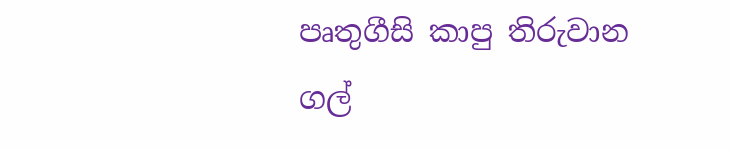පෘතුගීසි කාපු තිරුවාන ගල්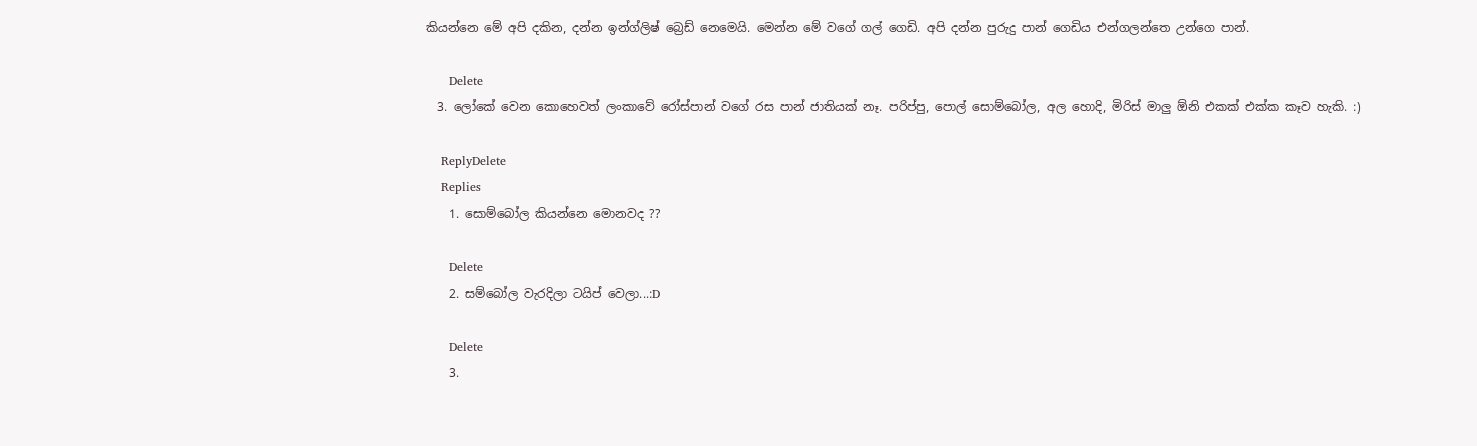කියන්නෙ මේ අපි දකින, දන්න ඉන්ග්ලිෂ් බ්‍රෙඩ් නෙමෙයි. මෙන්න මේ වගේ ගල් ගෙඩි. අපි දන්න පුරුදු පාන් ගෙඩිය එන්ගලන්තෙ උන්ගෙ පාන්.

      Delete
  3. ලෝකේ වෙන කොහෙවත් ලංකාවේ රෝස්පාන් වගේ රස පාන් ජාතියක් නෑ. පරිප්පු, පොල් සොම්බෝල, අල හොදි, මිරිස් මාලු ඕනි එකක් එක්ක කෑව හැකි. :)

    ReplyDelete
    Replies
    1. සොම්බෝල කියන්නෙ මොනවද ??

      Delete
    2. සම්බෝල වැරදිලා ටයිප් වෙලා...:D

      Delete
    3.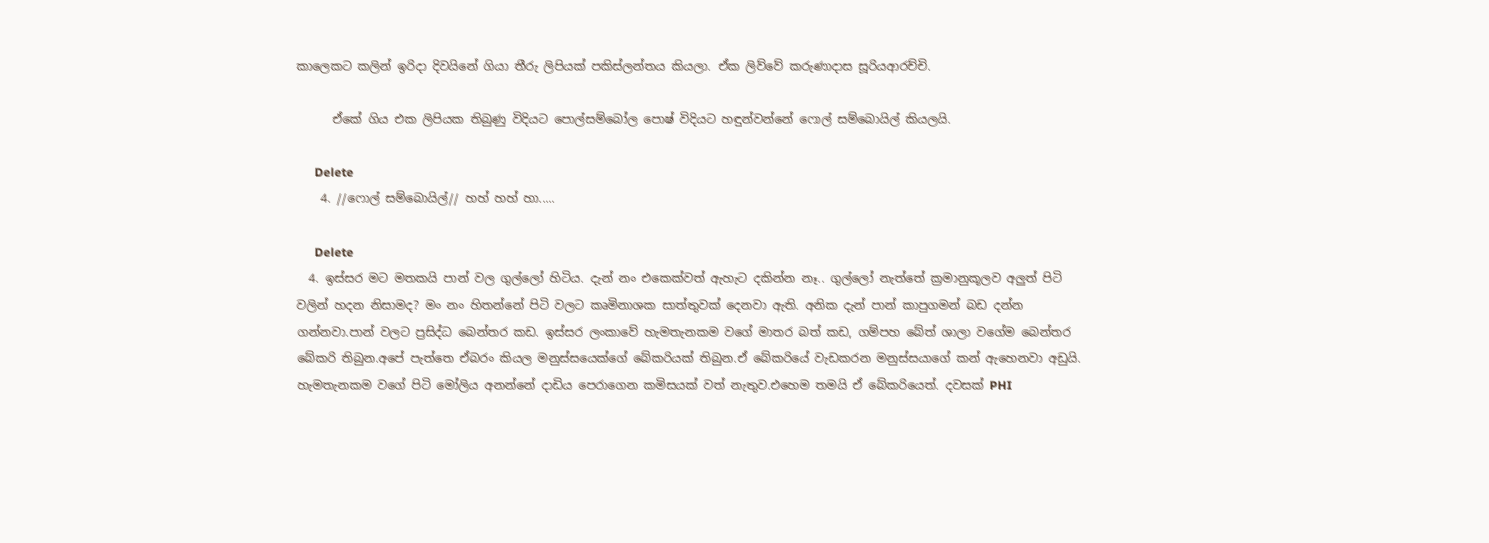කාලෙකට කලින් ඉරිදා දිවයිනේ ගියා තීරු ලිපියක් පකිස්ලන්තය කියලා. ඒක ලිව්වේ කරුණාදාස සූරියආරච්චි.

      ඒකේ ගිය එක ලිපියක තිබුණු විදියට පොල්සම්බෝල පොෂ් විදියට හඳුන්වන්නේ ෆොල් සම්බොයිල් කියලයි.

      Delete
    4. //ෆොල් සම්බොයිල්// හහ් හහ් හා.....

      Delete
  4. ඉස්සර මට මතකයි පාන් වල ගුල්ලෝ හිටිය. දැන් නං එකෙක්වත් ඇහැට දකින්න නෑ.. ගුල්ලෝ නැත්තේ ක්‍රමානුකූලව අලුත් පිටි වලින් හදන නිසාමද? මං නං හිතන්නේ පිටි වලට කෘමිනාශක සාත්තුවක් දෙනවා ඇති. අනික දැන් පාන් කාපුගමන් බඩ දන්න ගන්නවා.පාන් වලට ප්‍රසිද්ධ බෙන්තර කඩ. ඉස්සර ලංකාවේ හැමතැනකම වගේ මාතර බත් කඩ, ගම්පහ බේත් ශාලා වගේම බෙන්තර බේකරි තිබුන.අපේ පැත්තෙ ඒබරං කියල මනුස්සයෙක්ගේ බේකරියක් තිබුන.ඒ බේකරියේ වැඩකරන මනුස්සයාගේ කන් ඇහෙනවා අඩුයි. හැමතැනකම වගේ පිටි මෝලිය අනන්නේ දාඩිය පෙරාගෙන කමිසයක් වත් නැතුව.එහෙම තමයි ඒ බේකරියෙත්. දවසක් PHI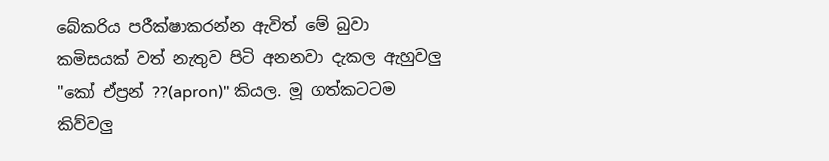බේකරිය පරීක්ෂාකරන්න ඇවිත් මේ බුවා කමිසයක් වත් නැතුව පිටි අනනවා දැකල ඇහුවලු "කෝ ඒප්‍රන් ??(apron)" කියල. මූ ගත්කටටම කිව්වලු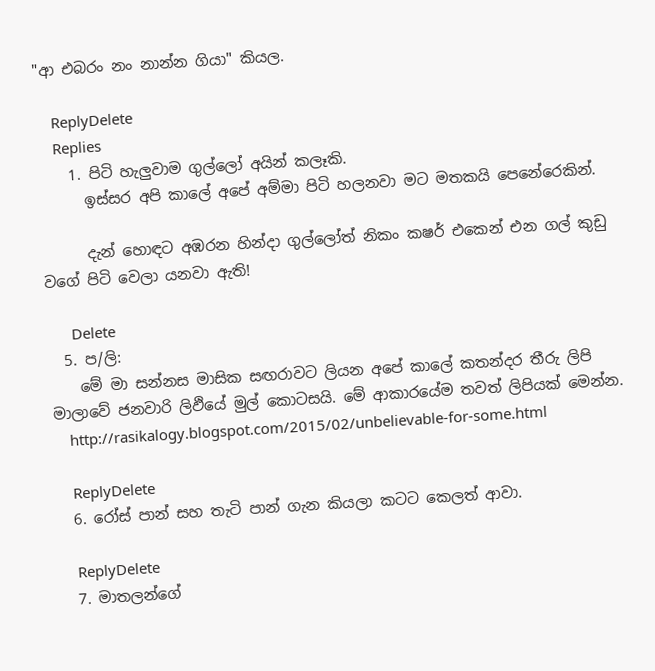"ආ එබරං නං නාන්න ගියා" කියල.

    ReplyDelete
    Replies
    1. පිටි හැලුවාම ගුල්ලෝ අයින් කලෑකි.
      ඉස්සර අපි කාලේ අපේ අම්මා පිටි හලනවා මට මතකයි පෙනේරෙකින්.

      දැන් හොඳට අඹරන හින්දා ගුල්ලෝත් නිකං කෂර් එකෙන් එන ගල් කුඩු වගේ පිටි වෙලා යනවා ඇති!

      Delete
  5. ප/ලි:
    මේ මා සන්නස මාසික සඟරාවට ලියන අපේ කාලේ කතන්දර තීරු ලිපි මාලාවේ ජනවාරි ලිඵියේ මුල් කොටසයි. මේ ආකාරයේම තවත් ලිපියක් මෙන්න.
    http://rasikalogy.blogspot.com/2015/02/unbelievable-for-some.html

    ReplyDelete
  6. රෝස් පාන් සහ තැටි පාන් ගැන කියලා කටට කෙලත් ආවා.

    ReplyDelete
  7. මාතලන්ගේ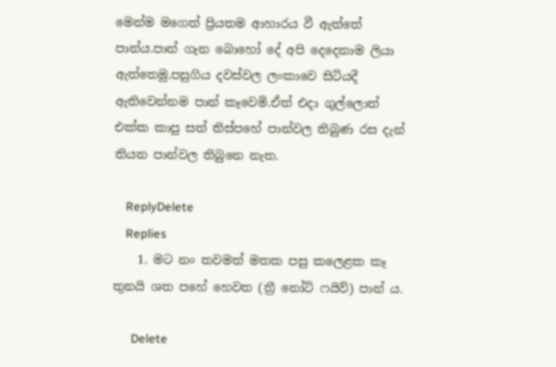මෙන්ම මගෙත් ප්‍රියතම ආහාරය වී ඇත්තේ පාන්ය.පාන් ගැන බොහෝ දේ අපි දෙදෙනාම ලියා ඇත්තෙමු.පසුගිය දවස්වල ලංකාවෙ සිටියදී ඇතිවෙන්නම පාන් කෑවෙමි.ඒත් එදා ගුල්ලොත් එක්ක කාපු සත් තිස්පහේ පාන්වල තිබුණ රස දැන් තියන පාන්වල තිබුනෙ නැත.

    ReplyDelete
    Replies
    1. මට නං තවමත් මතක පසු කලෙළක කෑ තුනයි ශත පහේ හෙවත (ත්‍රී නෝට් ෆයිව්) පාන් ය.

      Delete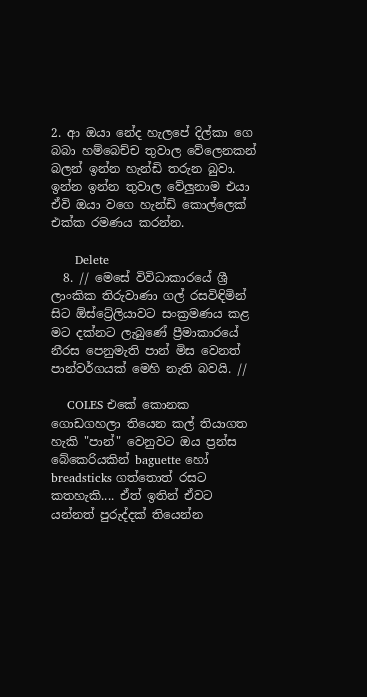2. ආ ඔයා නේද හැලපේ දිල්කා ගෙ බබා හම්බෙච්ච තුවාල වේලෙනකන් බලන් ඉන්න හැන්ඩි තරුන බුවා. ඉන්න ඉන්න තුවාල වේලුනාම එයා ඒවි ඔයා වගෙ හැන්ඩි කොල්ලෙක් එක්ක රමණය කරන්න.

      Delete
  8. // මෙසේ විවිධාකාරයේ ශ්‍රී ලාංකික තිරුවාණා ගල් රසවිඳිමින් සිට ඕස්ට්‍රේලියාවට සංක්‍රමණය කළ මට දක්නට ලැබුණේ ප්‍රීමාකාරයේ නීරස පෙනුමැති පාන් මිස වෙනත් පාන්වර්ගයක් මෙහි නැති බවයි. //

    COLES එකේ කොනක ගොඩගහලා තියෙන කල් තියාගත හැකි "පාන්" වෙනුවට ඔය ප්‍රන්ස බේකෙරියකින් baguette හෝ breadsticks ගත්තොත් රසට කතහැකි.... ඒත් ඉතින් ඒවට යන්නත් පුරුද්දක් තියෙන්න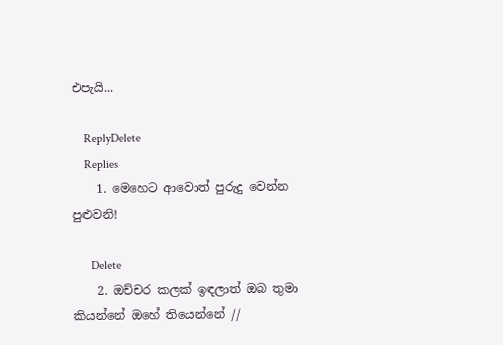එපැයි...

    ReplyDelete
    Replies
    1. මෙහෙට ආවොත් පුරුදු වෙන්න පුළුවනි!

      Delete
    2. ඔච්චර කලක් ඉඳලාත් ඔබ තුමා කියන්නේ ඔහේ තියෙන්නේ //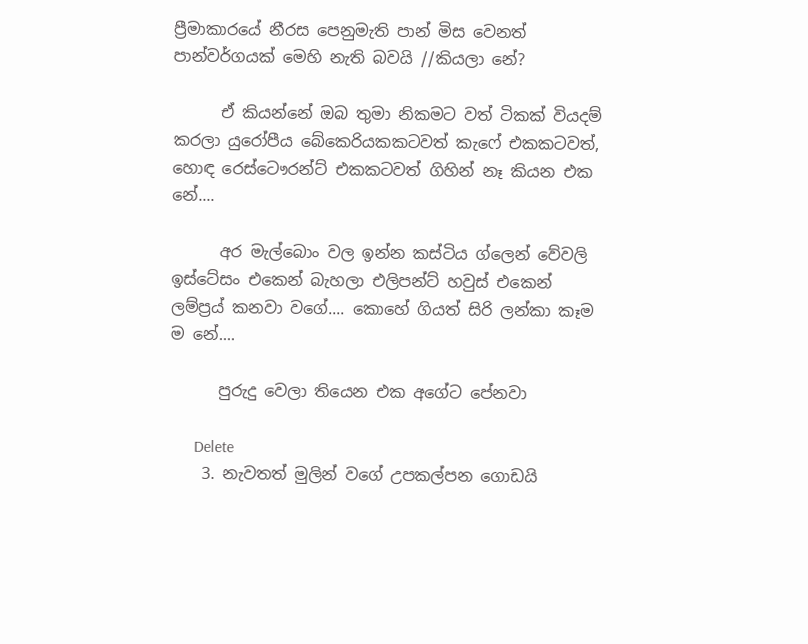ප්‍රීමාකාරයේ නීරස පෙනුමැති පාන් මිස වෙනත් පාන්වර්ගයක් මෙහි නැති බවයි //කියලා නේ?

      ඒ කියන්නේ ඔබ තුමා නිකමට වත් ටිකක් වියදම් කරලා යුරෝපීය බේකෙරියකකටවත් කැෆේ එකකටවත්, හොඳ රෙස්ටෞරන්ට් එකකටවත් ගිහින් නෑ කියන එක නේ....

      අර මැල්බොං වල ඉන්න කස්ටිය ග්ලෙන් වේවලි ඉස්ටේසං එකෙන් බැහලා එලිපන්ට් හවුස් එකෙන් ලම්ප්‍රය් කනවා වගේ.... කොහේ ගියත් සිරි ලන්කා කෑම ම නේ....

      පුරුදු වෙලා තියෙන එක අගේට පේනවා

      Delete
    3. නැවතත් මුලින් වගේ උපකල්පන ගොඩයි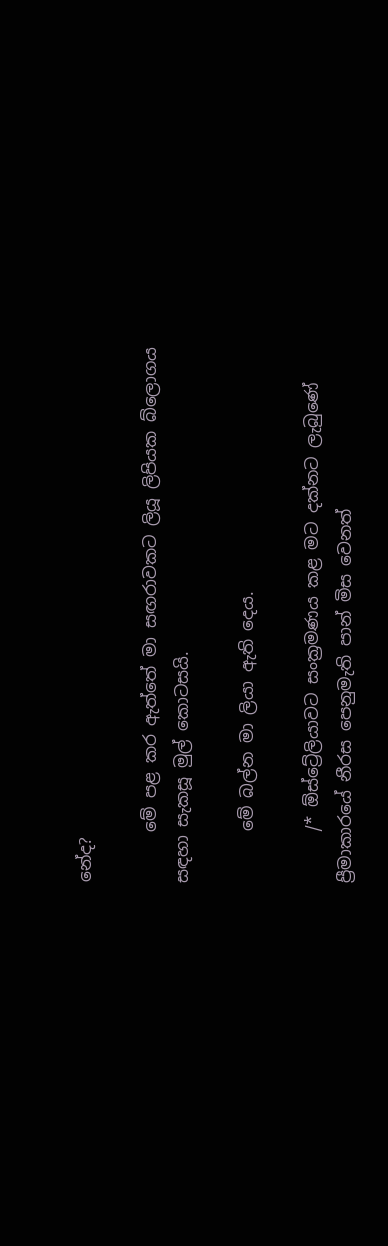නේද?

      මේ පළ කර ඇත්තේ මා සඟරාවකට ලියූ ලිපියක බ්ලොගය සඳහා සැකසූ මුල් කොටසයි.

      මේ බල්න මා ලියා ඇති දෙය.

      /* ඕස්ට්‍රේලියාවට සංක්‍රමණය කළ මට දක්නට ලැබුණේ ප්‍රීමාකාරයේ නීරස පෙනුමැති පාන් මිස වෙනත්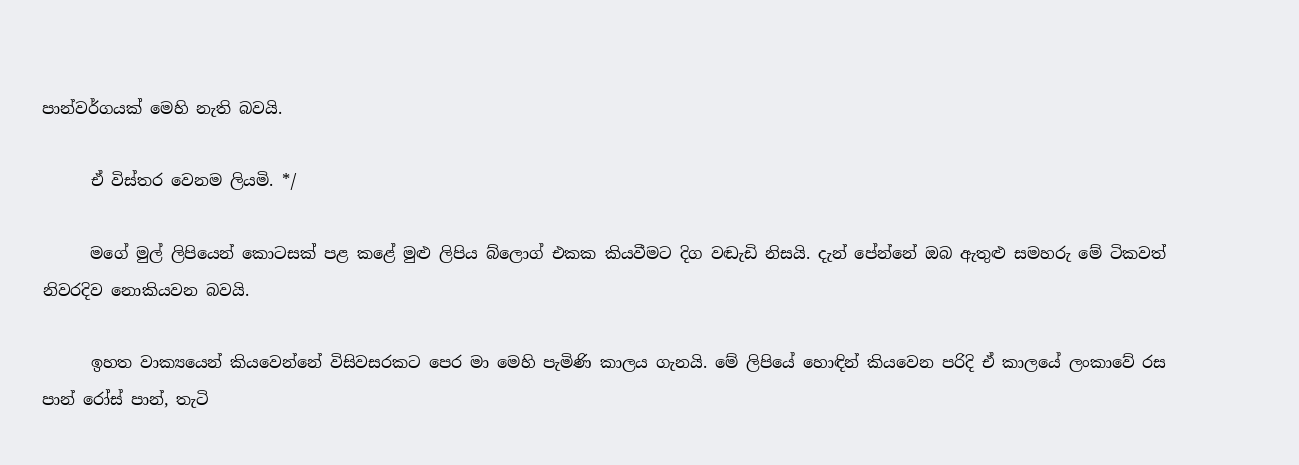පාන්වර්ගයක් මෙහි නැති බවයි.

      ඒ විස්තර වෙනම ලියමි. */

      මගේ මුල් ලිපියෙන් කොටසක් පළ කළේ මුළු ලිපිය බ්ලොග් එකක කියවීමට දිග වඬැඩි නිසයි. දැන් පේන්නේ ඔබ ඇතුළු සමහරු මේ ටිකවත් නිවරදිව නොකියවන බවයි.

      ඉහත වාක්‍යයෙන් කියවෙන්නේ විසිවසරකට පෙර මා මෙහි පැමිණි කාලය ගැනයි. මේ ලිපියේ හොඳින් කියවෙන පරිදි ඒ කාලයේ ලංකාවේ රස පාන් රෝස් පාන්, තැටි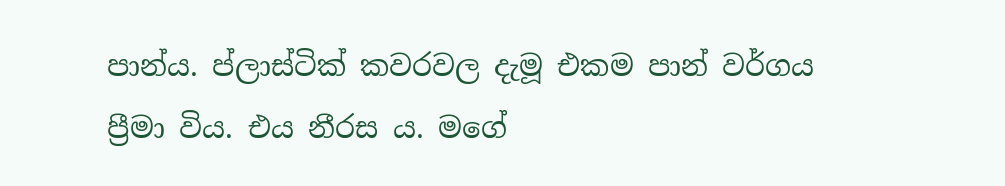පාන්ය. ප්ලාස්ටික් කවරවල දැමූ එකම පාන් වර්ගය ප්‍රීමා විය. එය නීරස ය. මගේ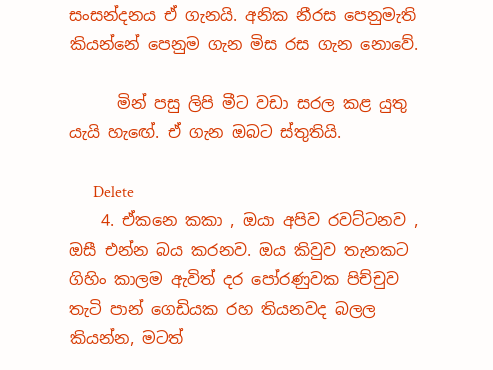සංසන්දනය ඒ ගැනයි. අනික නීරස පෙනුමැති කියන්නේ පෙනුම ගැන මිස රස ගැන නොවේ.

      මින් පසු ලිපි මීට වඩා සරල කළ යුතු යැයි හැඟේ. ඒ ගැන ඔබට ස්තුතියි.

      Delete
    4. ඒකනෙ කකා , ඔයා අපිව රවට්ටනව , ඔසී එන්න බය කරනව. ඔය කිවුව තැනකට ගිහිං කාලම ඇවිත් දර පෝරණුවක පිච්චුව තැටි පාන් ගෙඩියක රහ තියනවද බලල කියන්න, මටත්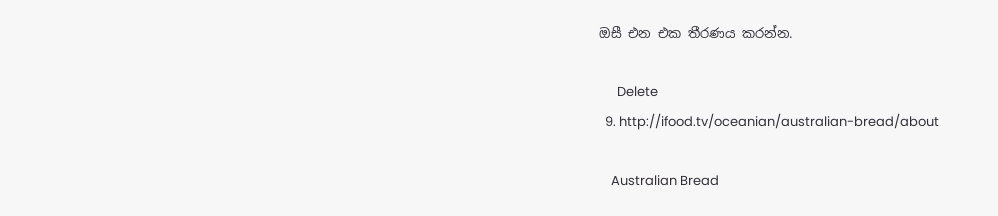ඔසී එන එක තීරණය කරන්න.

      Delete
  9. http://ifood.tv/oceanian/australian-bread/about

    Australian Bread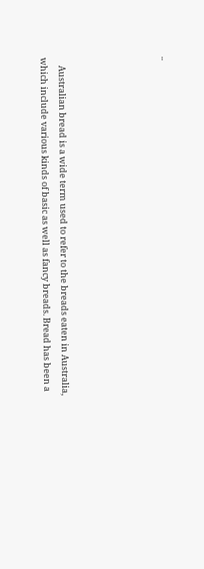..





    Australian bread is a wide term used to refer to the breads eaten in Australia, which include various kinds of basic as well as fancy breads. Bread has been a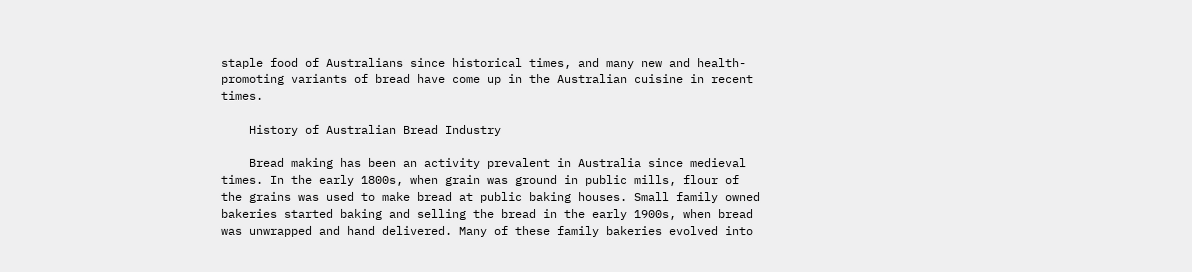staple food of Australians since historical times, and many new and health-promoting variants of bread have come up in the Australian cuisine in recent times.

    History of Australian Bread Industry

    Bread making has been an activity prevalent in Australia since medieval times. In the early 1800s, when grain was ground in public mills, flour of the grains was used to make bread at public baking houses. Small family owned bakeries started baking and selling the bread in the early 1900s, when bread was unwrapped and hand delivered. Many of these family bakeries evolved into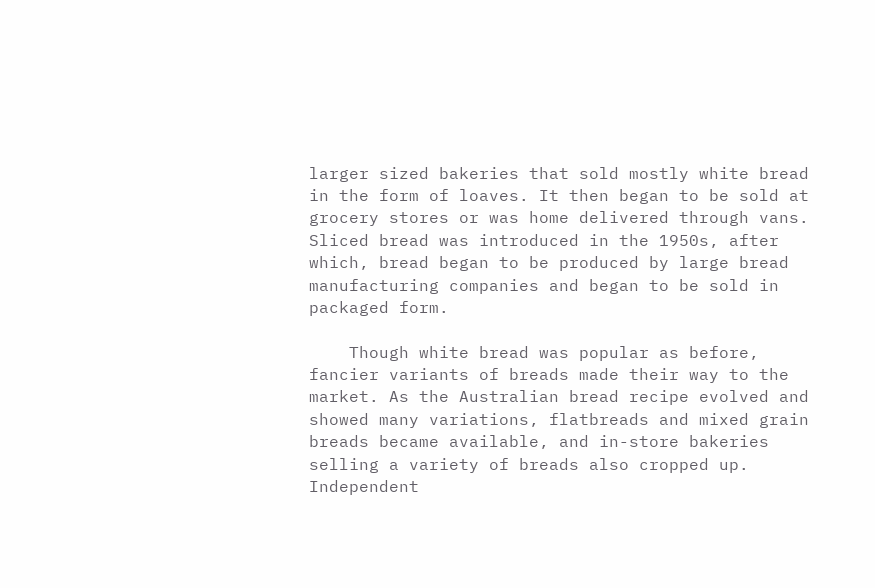larger sized bakeries that sold mostly white bread in the form of loaves. It then began to be sold at grocery stores or was home delivered through vans. Sliced bread was introduced in the 1950s, after which, bread began to be produced by large bread manufacturing companies and began to be sold in packaged form.

    Though white bread was popular as before, fancier variants of breads made their way to the market. As the Australian bread recipe evolved and showed many variations, flatbreads and mixed grain breads became available, and in-store bakeries selling a variety of breads also cropped up. Independent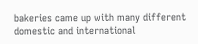bakeries came up with many different domestic and international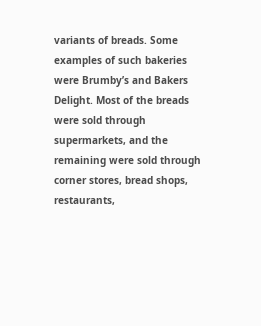variants of breads. Some examples of such bakeries were Brumby’s and Bakers Delight. Most of the breads were sold through supermarkets, and the remaining were sold through corner stores, bread shops, restaurants,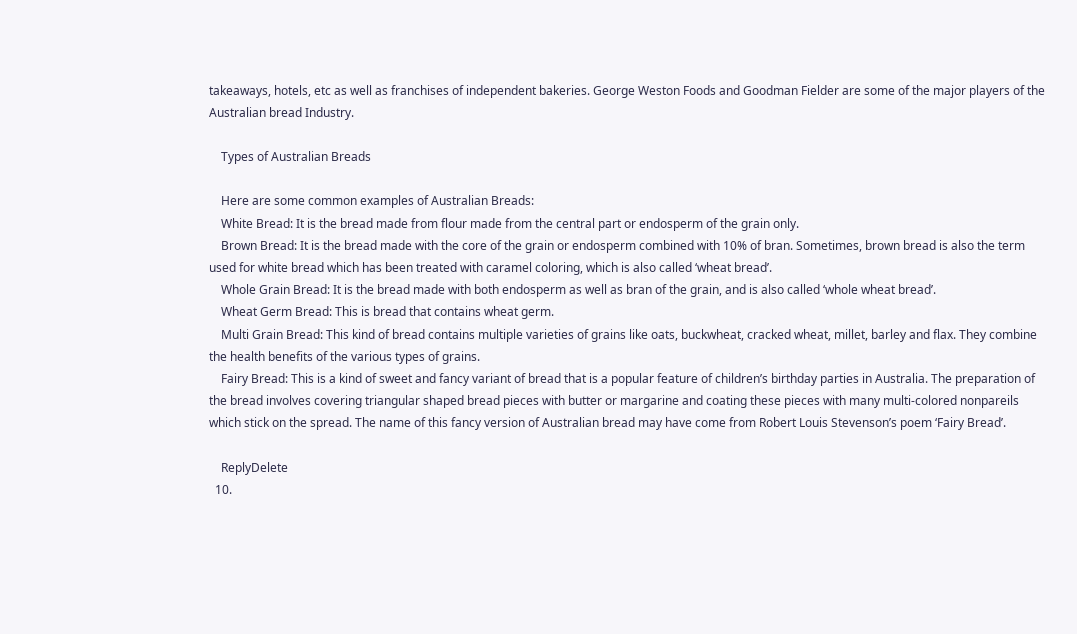takeaways, hotels, etc as well as franchises of independent bakeries. George Weston Foods and Goodman Fielder are some of the major players of the Australian bread Industry.

    Types of Australian Breads

    Here are some common examples of Australian Breads:
    White Bread: It is the bread made from flour made from the central part or endosperm of the grain only.
    Brown Bread: It is the bread made with the core of the grain or endosperm combined with 10% of bran. Sometimes, brown bread is also the term used for white bread which has been treated with caramel coloring, which is also called ‘wheat bread’.
    Whole Grain Bread: It is the bread made with both endosperm as well as bran of the grain, and is also called ‘whole wheat bread’.
    Wheat Germ Bread: This is bread that contains wheat germ.
    Multi Grain Bread: This kind of bread contains multiple varieties of grains like oats, buckwheat, cracked wheat, millet, barley and flax. They combine the health benefits of the various types of grains.
    Fairy Bread: This is a kind of sweet and fancy variant of bread that is a popular feature of children’s birthday parties in Australia. The preparation of the bread involves covering triangular shaped bread pieces with butter or margarine and coating these pieces with many multi-colored nonpareils which stick on the spread. The name of this fancy version of Australian bread may have come from Robert Louis Stevenson’s poem ‘Fairy Bread’.

    ReplyDelete
  10.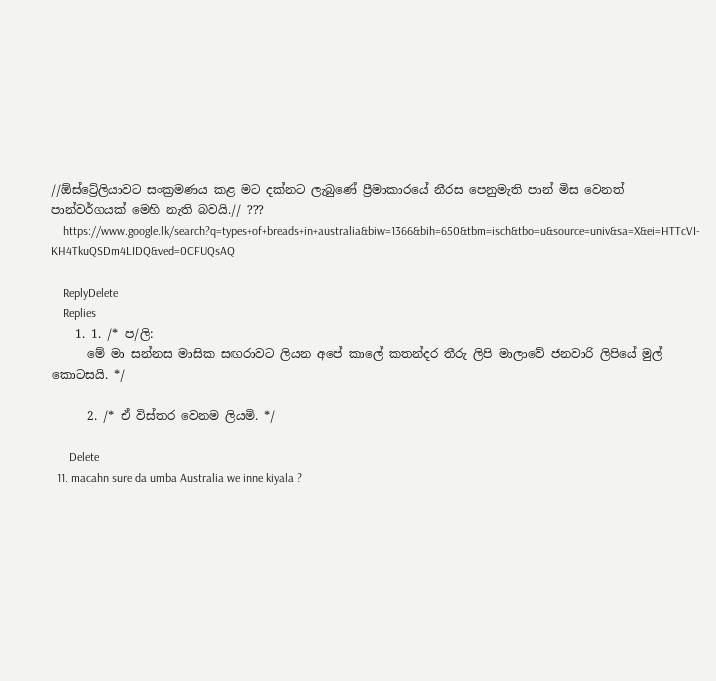//ඕස්ට්‍රේලියාවට සංක්‍රමණය කළ මට දක්නට ලැබුණේ ප්‍රීමාකාරයේ නීරස පෙනුමැති පාන් මිස වෙනත් පාන්වර්ගයක් මෙහි නැති බවයි.// ???
    https://www.google.lk/search?q=types+of+breads+in+australia&biw=1366&bih=650&tbm=isch&tbo=u&source=univ&sa=X&ei=HTTcVI-KH4TkuQSDm4LIDQ&ved=0CFUQsAQ

    ReplyDelete
    Replies
    1. 1. /* ප/ලි:
      මේ මා සන්නස මාසික සඟරාවට ලියන අපේ කාලේ කතන්දර තීරු ලිපි මාලාවේ ජනවාරි ලිපියේ මුල් කොටසයි. */

      2. /* ඒ විස්තර වෙනම ලියමි. */

      Delete
  11. macahn sure da umba Australia we inne kiyala ?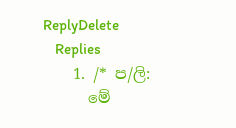ReplyDelete
    Replies
    1. /* ප/ලි:
      මේ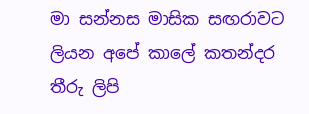මා සන්නස මාසික සඟරාවට ලියන අපේ කාලේ කතන්දර තීරු ලිපි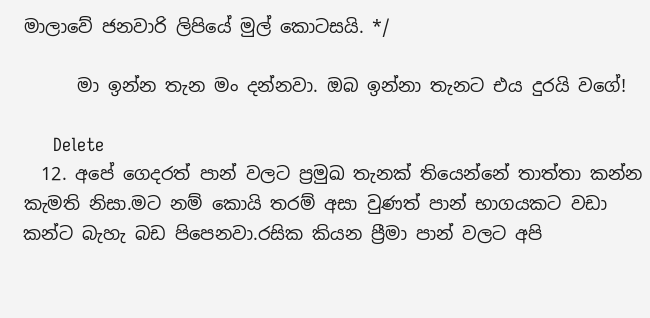මාලාවේ ජනවාරි ලිපියේ මුල් කොටසයි. */

      මා ඉන්න තැන මං දන්නවා. ඔබ ඉන්නා තැනට එය දුරයි වගේ!

      Delete
  12. අපේ ගෙදරත් පාන් වලට ප්‍රමුඛ තැනක් තියෙන්නේ තාත්තා කන්න කැමති නිසා.මට නම් කොයි තරම් අසා වුණත් පාන් භාගයකට වඩා කන්ට බැහැ බඩ පිපෙනවා.රසික කියන ප්‍රීමා පාන් වලට අපි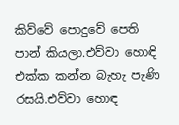කිව්වේ පොදුවේ පෙති පාන් කියලා.එව්වා හොඳි එක්ක කන්න බැහැ පැණි රසයි.එව්වා හොඳ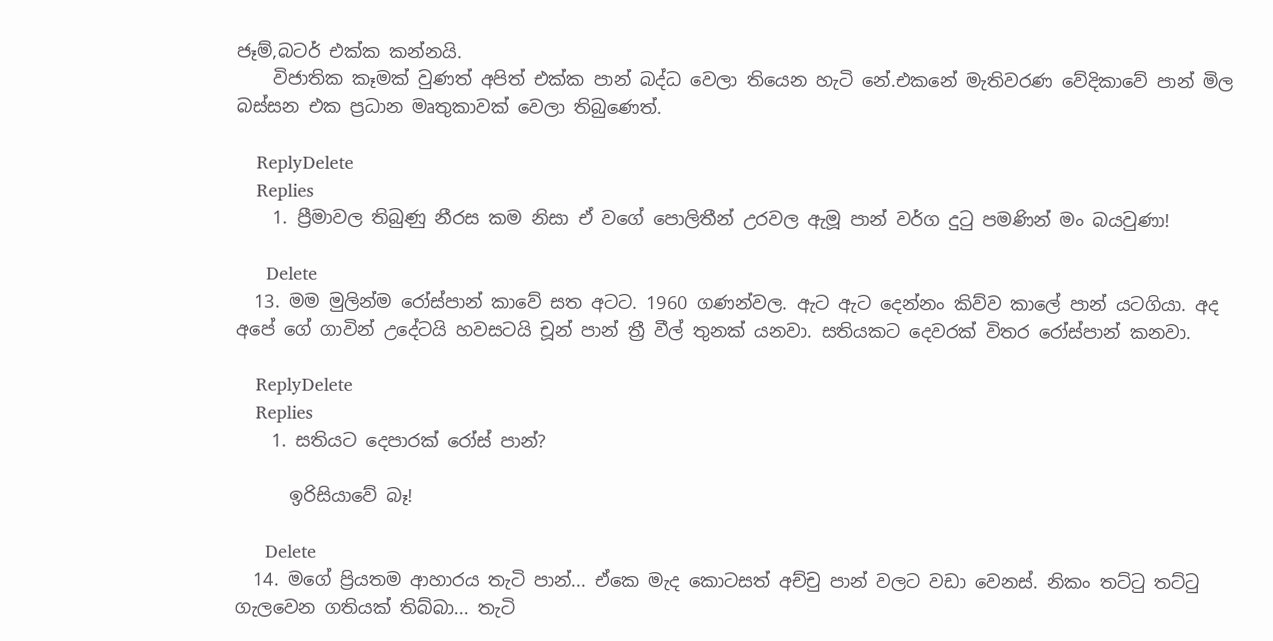ජෑම්,බටර් එක්ක කන්නයි.
    විජාතික කෑමක් වුණත් අපිත් එක්ක පාන් බද්ධ වෙලා තියෙන හැටි නේ.එකනේ මැතිවරණ වේදිකාවේ පාන් මිල බස්සන එක ප්‍රධාන මෘතුකාවක් වෙලා තිබුණෙත්.

    ReplyDelete
    Replies
    1. ප්‍රීමාවල තිබුණු නීරස කම නිසා ඒ වගේ පොලිතීන් උරවල ඇමූ පාන් වර්ග දුටු පමණින් මං බයවුණා!

      Delete
  13. මම මුලින්ම රෝස්පාන් කාවේ සත අටට. 1960 ගණන්වල. ඇට ඇට දෙන්නං කිව්ව කාලේ පාන් යටගියා. අද අපේ ගේ ගාවින් උදේටයි හවසටයි චූන් පාන් ත්‍රී වීල් තුනක් යනවා. සතියකට දෙවරක් විතර රෝස්පාන් කනවා.

    ReplyDelete
    Replies
    1. සතියට දෙපාරක් රෝස් පාන්?

      ඉරිසියාවේ බෑ!

      Delete
  14. මගේ ප්‍රියතම ආහාරය තැටි පාන්... ඒකෙ මැද කොටසත් අච්චු පාන් වලට වඩා වෙනස්. නිකං තට්ටු තට්ටු ගැලවෙන ගතියක් තිබ්බා... තැටි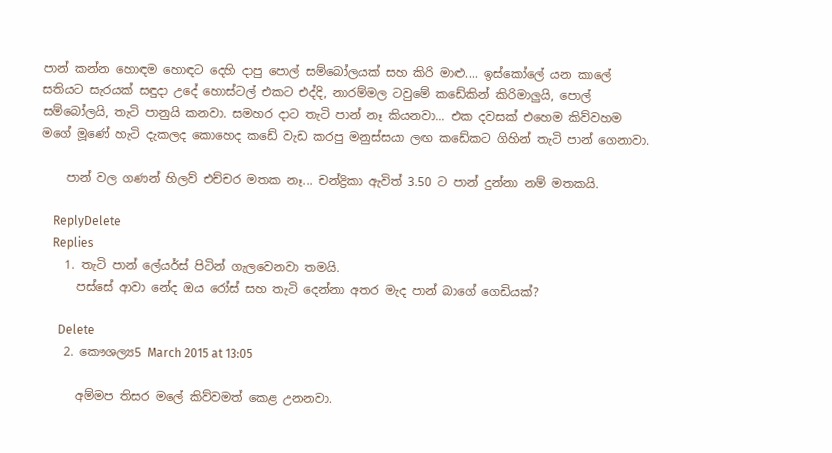පාන් කන්න හොඳම හොඳට දෙහි දාපු පොල් සම්බෝලයක් සහ කිරි මාළු.... ඉස්කෝලේ යන කාලේ සතියට සැරයක් සඳුදා උදේ හොස්ටල් එකට එද්දි, නාරම්මල ටවුමේ කඩේකින් කිරිමාලුයි, පොල් සම්බෝලයි, තැටි පානුයි කනවා. සමහර දාට තැටි පාන් නෑ කියනවා... එක දවසක් එහෙම කිව්වහම මගේ මූණේ හැටි දැකලද කොහෙද කඩේ වැඩ කරපු මනුස්සයා ලඟ කඩේකට ගිහින් තැටි පාන් ගෙනාවා.

    පාන් වල ගණන් හිලව් එච්චර මතක නෑ... චන්ද්‍රිකා ඇවිත් 3.50 ට පාන් දුන්නා නම් මතකයි.

    ReplyDelete
    Replies
    1. තැටි පාන් ලේයර්ස් පිටින් ගැලවෙනවා තමයි.
      පස්සේ ආවා නේද ඔය රෝස් සහ තැටි දෙන්නා අතර මැද පාන් බාගේ ගෙඩියක්?

      Delete
    2. කෞශල්‍ය5 March 2015 at 13:05

      අම්මප තිසර මලේ කිව්වමත් කෙළ උනනවා.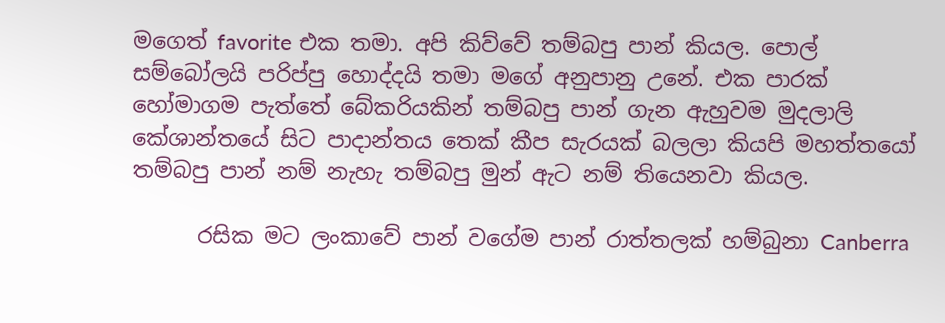මගෙත් favorite එක තමා. අපි කිව්වේ තම්බපු පාන් කියල. පොල් සම්බෝලයි පරිප්පු හොද්දයි තමා මගේ අනුපානු උනේ. එක පාරක් හෝමාගම පැත්තේ බේකරියකින් තම්බපු පාන් ගැන ඇහුවම මුදලාලි කේශාන්තයේ සිට පාදාන්තය තෙක් කීප සැරයක් බලලා කියපි මහත්තයෝ තම්බපු පාන් නම් නැහැ තම්බපු මුන් ඇට නම් තියෙනවා කියල.

      රසික මට ලංකාවේ පාන් වගේම පාන් රාත්තලක් හම්බුනා Canberra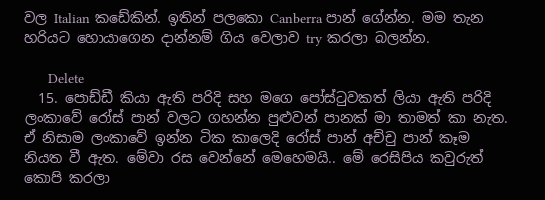වල Italian කඩේකින්. ඉතින් පලකො Canberra පාන් ගේන්න. මම තැන හරියට හොයාගෙන දාන්නම් ගිය වෙලාව try කරලා බලන්න.

      Delete
  15. පොඩ්ඩී කියා ඇති පරිදි සහ මගෙ පෝස්‍ටුවකත් ලියා ඇති පරිදි ලංකාවේ රෝස් පාන් වලට ගහන්න පුළුවන් පානක් මා තාමත් කා නැත. ඒ නිසාම ලංකාවේ ඉන්න ටික කාලෙදි රෝස් පාන් අච්චු පාන් කෑම නියත වී ඇත. මේවා රස වෙන්නේ මෙහෙමයි.. මේ රෙසිපිය කවුරුත් කොපි කරලා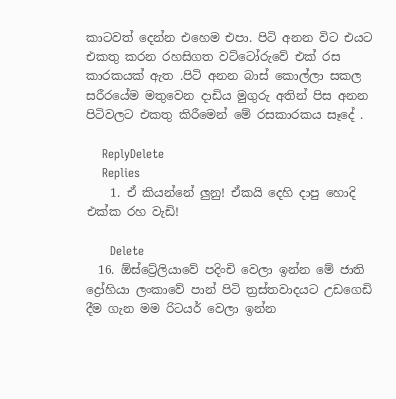කාටවත් දෙන්න එහෙම එපා. පිටි අනන විට එයට එකතු කරන රහසිගත වට්ටෝරුවේ එක් රස කාරකයක් ඇත .පිටි අනන බාස් කොල්ලා සකල සරීරයේම මතුවෙන දාඩිය මුගුරු අතින් පිස අනන පිටිවලට එකතු කිරීමෙන් මේ රසකාරකය සෑදේ .

    ReplyDelete
    Replies
    1. ඒ කියන්නේ ලුනු! ඒකයි දෙහි දාපු හොදි එක්ක රහ වැඩි!

      Delete
  16. ඕස්ට්‍රේලියාවේ පදිංචි වෙලා ඉන්න මේ ජාති ද්‍රෝහියා ලංකාවේ පාන් පිටි ත්‍රස්තවාදයට උඩගෙඩි දීම ගැන මම රිටයර් වෙලා ඉන්න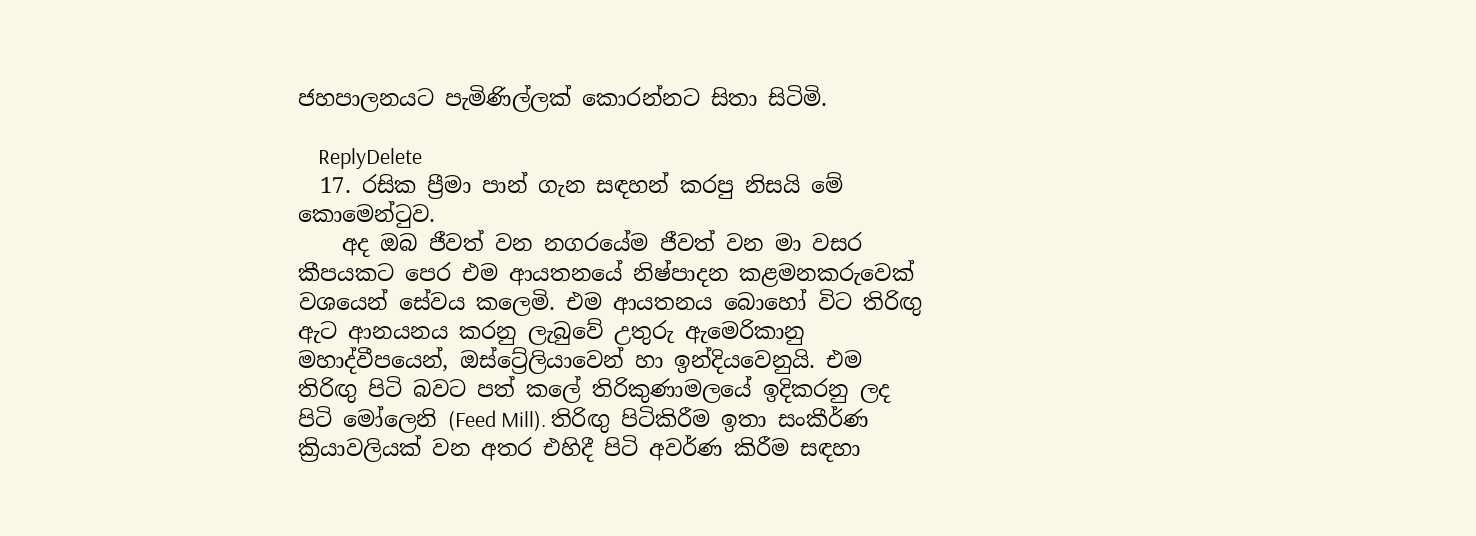ජහපාලනයට පැමිණිල්ලක් කොරන්නට සිතා සිටිමි.

    ReplyDelete
  17. රසික ප්‍රීමා පාන් ගැන සඳහන් කරපු නිසයි මේ කොමෙන්ටුව.
    අද ඔබ ජීවත් වන නගරයේම ජීවත් වන මා වසර කීපයකට පෙර එම ආයතනයේ නිෂ්පාදන කළමනකරුවෙක් වශයෙන් සේවය කලෙමි. එම ආයතනය බොහෝ විට තිරිඟු ඇට ආනයනය කරනු ලැබුවේ උතුරු ඇමෙරිකානු මහාද්වීපයෙන්, ඔස්ට්‍රේලියාවෙන් හා ඉන්දියවෙනුයි. එම තිරිඟු පිටි බවට පත් කලේ තිරිකුණාමලයේ ඉදිකරනු ලද පිටි මෝලෙනි (Feed Mill). තිරිඟු පිටිකිරීම ඉතා සංකීර්ණ ක්‍රියාවලියක් වන අතර එහිදී පිටි අවර්ණ කිරීම සඳහා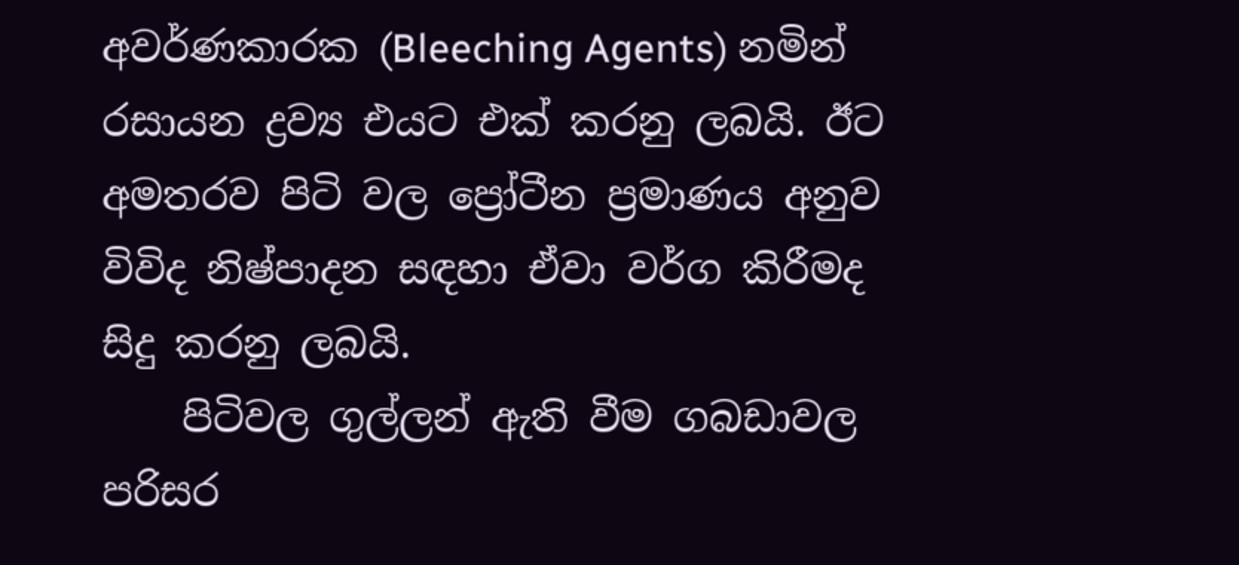අවර්ණකාරක (Bleeching Agents) නමින් රසායන ද්‍රව්‍ය එයට එක් කරනු ලබයි. ඊට අමතරව පිටි වල ප්‍රෝටීන ප්‍රමාණය අනුව විවිද නිෂ්පාදන සඳහා ඒවා වර්ග කිරීමද සිදු කරනු ලබයි.
    පිටිවල ගුල්ලන් ඇති වීම ගබඩාවල පරිසර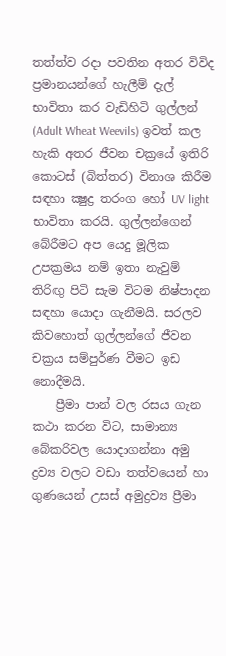තත්ත්ව රදා පවතින අතර විවිද ප්‍රමානයන්ගේ හැලීම් දැල් භාවිතා කර වැඩිහිටි ගුල්ලන් (Adult Wheat Weevils) ඉවත් කල හැකි අතර ජීවන චක්‍රයේ ඉතිරි කොටස් (බිත්තර) විනාශ කිරීම සඳහා ක්‍ෂුද්‍ර තරංග හෝ UV light භාවිතා කරයි. ගුල්ලන්ගෙන් බේරීමට අප යෙදු මූලික උපක්‍රමය නම් ඉතා නැවුම් තිරිඟු පිටි සැම විටම නිෂ්පාදන සඳහා යොදා ගැනීමයි. සරලව කිවහොත් ගුල්ලන්ගේ ජීවන චක්‍රය සම්පුර්ණ වීමට ඉඩ නොදීමයි.
    ප්‍රීමා පාන් වල රසය ගැන කථා කරන විට, සාමාන්‍ය බේකරිවල යොදාගන්නා අමු ද්‍රව්‍ය වලට වඩා තත්වයෙන් හා ගුණයෙන් උසස් අමුද්‍රව්‍ය ප්‍රීමා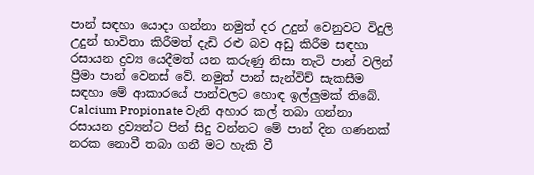පාන් සඳහා යොදා ගන්නා නමුත් දර උදුන් වෙනුවට විදුලි උදුන් භාවිතා කිරීමත් දැඩි රළු බව අඩු කිරීම සඳහා රසායන ද්‍රව්‍ය යෙදීමත් යන කරුණු නිසා තැටි පාන් වලින් ප්‍රීමා පාන් වෙනස් වේ. නමුත් පාන් සැන්විච් සැකසීම සඳහා මේ ආකාරයේ පාන්වලට හොඳ ඉල්ලුමක් තිබේ. Calcium Propionate වැනි අහාර කල් තබා ගන්නා රසායන ද්‍රව්‍යන්ට පින් සිදු වන්නට මේ පාන් දින ගණනක් නරක නොවී තබා ගනී මට හැකි වී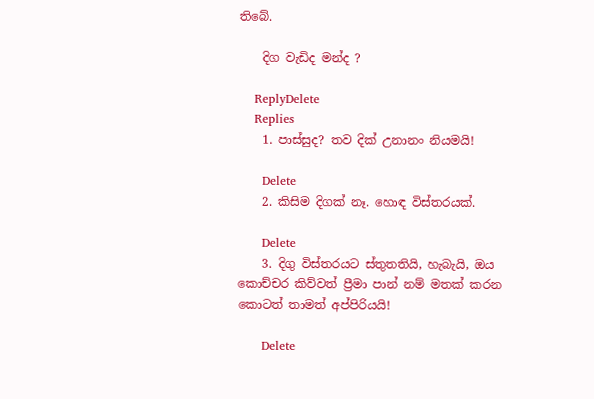තිබේ.

    දිග වැඩිද මන්ද ?

    ReplyDelete
    Replies
    1. පාස්සුද? තව දික් උනානං නියමයි!

      Delete
    2. කිසිම දිගක් නෑ. හොඳ විස්තරයක්.

      Delete
    3. දිගු විස්තරයට ස්තුතතියි, හැබැයි, ඔය කොච්චර කිව්වත් ප්‍රීමා පාන් නම් මතක් කරන කොටත් තාමත් අප්පිරියයි!

      Delete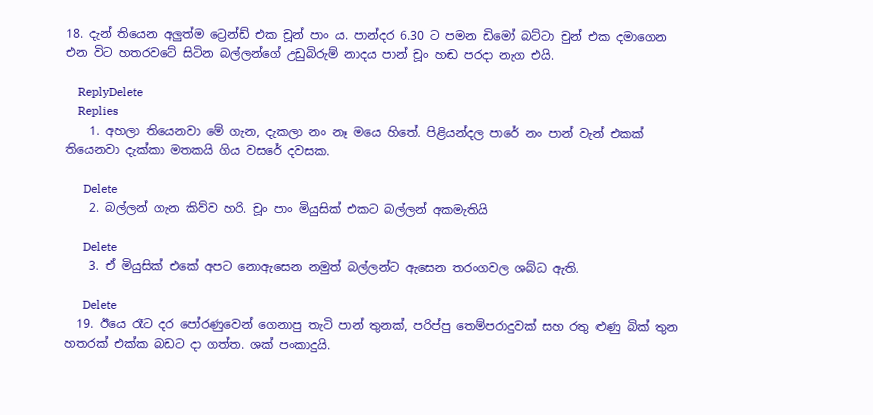18. දැන් තියෙන අලුත්ම ට්‍රෙන්ඩ් එක චූන් පාං ය. පාන්දර 6.30 ට පමන ඩිමෝ බට්ටා චුන් එක දමාගෙන එන විට හතරවටේ සිටින බල්ලන්ගේ උඩුබිරුම් නාදය පාන් චූං හඬ පරදා නැග එයි.

    ReplyDelete
    Replies
    1. අහලා තියෙනවා මේ ගැන, දැකලා නං නෑ මයෙ හිතේ. පිළියන්දල පාරේ නං පාන් වැන් එකක් තියෙනවා දැක්කා මතකයි ගිය වසරේ දවසක.

      Delete
    2. බල්ලන් ගැන කිව්ව හරි. චූං පාං මියුසික් එකට බල්ලන් අකමැතියි

      Delete
    3. ඒ මියුසික් එකේ අපට නොඇසෙන නමුත් බල්ලන්ට ඇසෙන තරංගවල ශබ්ධ ඇති.

      Delete
  19. ඊයෙ රෑට දර පෝරණුවෙන් ගෙනාපු තැටි පාන් තුනක්, පරිප්පු තෙම්පරාදුවක් සහ රතු ළුණු බික් තුන හතරක් එක්ක බඩට දා ගත්ත. ශක් පංකාදුයි.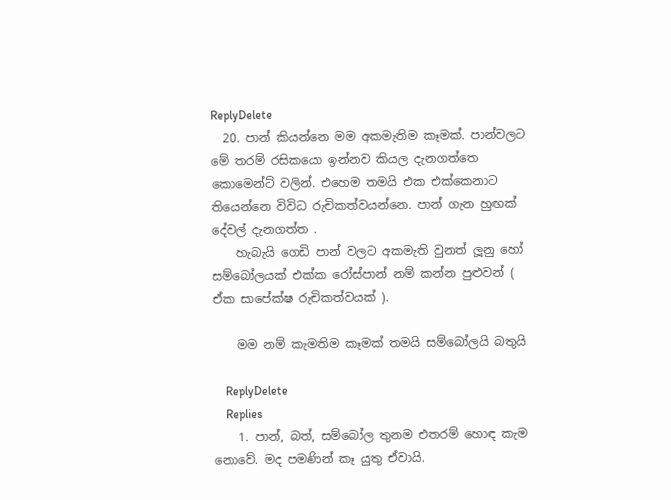ReplyDelete
  20. පාන් කියන්නෙ මම අකමැතිම කෑමක්. පාන්වලට මේ තරම් රසිකයො ඉන්නව කියල දැනගත්තෙ කොමෙන්ට් වලින්. එහෙම තමයි එක එක්කෙනාට තියෙන්නෙ විවිධ රුචිකත්වයන්නෙ. පාන් ගැන හුඟක් දේවල් දැනගත්ත .
    හැබැයි ගෙඩි පාන් වලට අකමැති වුනත් ලූනු හෝ සම්බෝලයක් එක්ක රෝස්පාන් නම් කන්න පුළුවන් ( ඒක සාපේක්ෂ රුචිකත්වයක් ).

    මම නම් කැමතිම කෑමක් තමයි සම්බෝලයි බතුයි

    ReplyDelete
    Replies
    1. පාන්, බත්, සම්බෝල තුනම එතරම් හොඳ කැම නොවේ. මද පමණින් කෑ යුතු ඒවායි.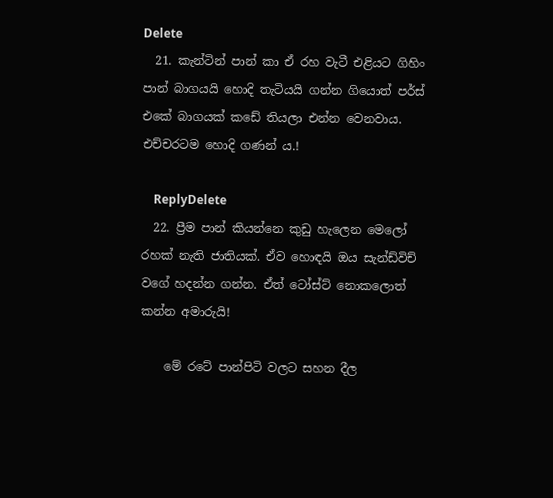Delete
  21. කැන්ටින් පාන් කා ඒ රහ වැටී එළියට ගිහිං පාන් බාගයයි හොදි තැටියයි ගන්න ගියොත් පර්ස් එකේ බාගයක් කඩේ තියලා එන්න වෙනවාය. එච්චරටම හොදි ගණන් ය.!

    ReplyDelete
  22. ප්‍රීම පාන් කියන්නෙ කුඩු හැලෙන මෙලෝ රහක් නැති ජාතියක්. ඒව හොඳයි ඔය සැන්ඩ්විච් වගේ හදන්න ගන්න. ඒත් ටෝස්ට් නොකලොත් කන්න අමාරුයි!

    මේ රටේ පාන්පිටි වලට සහන දීල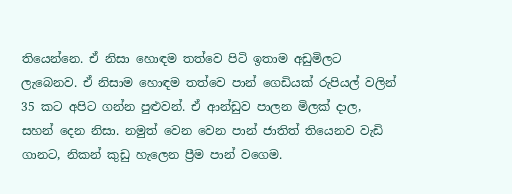තියෙන්නෙ. ඒ නිසා හොඳම තත්වෙ පිටි ඉතාම අඩුමිලට ලැබෙනව. ඒ නිසාම හොඳම තත්වෙ පාන් ගෙඩියක් රුපියල් වලින් 35 කට අපිට ගන්න පුළුවන්. ඒ ආන්ඩුව පාලන මිලක් දාල, සහන් දෙන නිසා. නමුත් වෙන වෙන පාන් ජාතිත් තියෙනව වැඩි ගානට, නිකන් කුඩු හැලෙන ප්‍රීම පාන් වගෙම.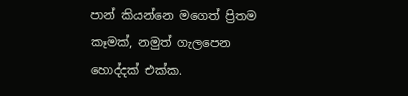පාන් කියන්නෙ මගෙත් ප්‍රිතම කෑමක්, නමුත් ගැලපෙන හොද්දක් එක්ක.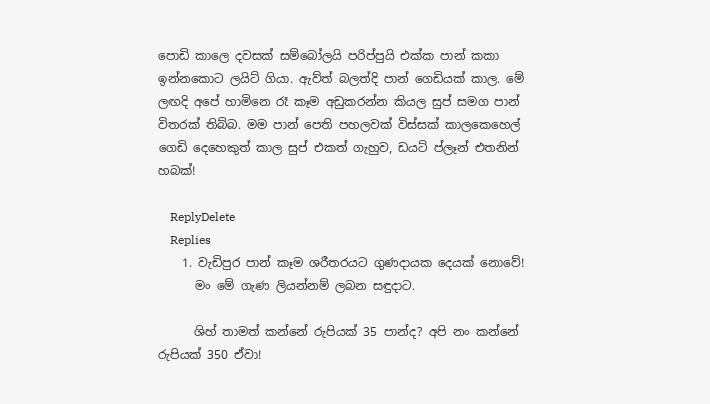පොඩි කාලෙ දවසක් සම්බෝලයි පරිප්පුයි එක්ක පාන් කකා ඉන්නකොට ලයිට් ගියා. ඇව්ත් බලත්දි පාන් ගෙඩියක් කාල. මේ ලඟදි අපේ හාමිනෙ රෑ කෑම අඩුකරන්න කියල සුප් සමග පාන් විතරක් තිබ්බ. මම පාන් පෙති පහලවක් විස්සක් කාලකෙහෙල් ගෙඩි දෙහෙකුත් කාල සුප් එකත් ගැහුව, ඩයට් ප්ලෑන් එතනින් හබක්!

    ReplyDelete
    Replies
    1. වැඩිපුර පාන් කෑම ශරීතරයට ගුණදායක දෙයක් නොවේ!
      මං මේ ගැණ ලියන්නම් ලබන සඳුදාට.

      ශිහ් තාමත් කන්නේ රුපියක් 35 පාන්ද? අපි නං කන්නේ රුපියක් 350 ඒවා!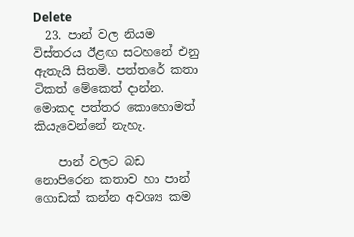Delete
  23. පාන් වල නියම විස්තරය ඊළඟ සටහනේ එනු ඇතැයි සිතමි. පත්තරේ කතා ටිකත් මේකෙත් දාන්න. මොකද පත්තර කොහොමත් කියැවෙන්නේ නැහැ.

    පාන් වලට බඩ නොපිරෙන කතාව හා පාන් ගොඩක් කන්න අවශ්‍ය කම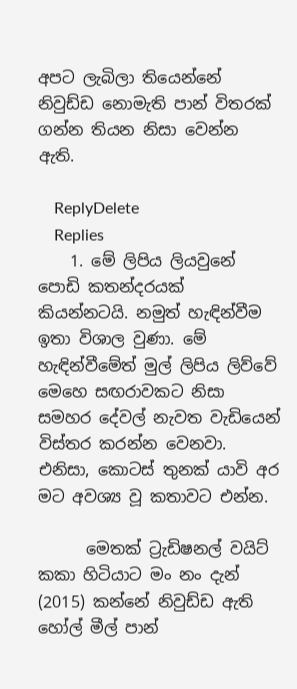අපට ලැබිලා තියෙන්නේ නිවුඩ්ඩ නොමැති පාන් විතරක් ගන්න තියන නිසා වෙන්න ඇති.

    ReplyDelete
    Replies
    1. මේ ලිපිය ලියවුනේ පොඩි කතන්දරයක් කියන්නටයි. නමුත් හැඳින්වීම ඉතා විශාල වුණා. මේ හැඳින්වීමේත් මුල් ලිපිය ලිව්වේ මෙහෙ සඟරාවකට නිසා සමහර දේවල් නැවත වැඩියෙන් විස්තර කරන්න වෙනවා. එනිසා, කොටස් තුනක් යාවි අර මට අවශ්‍ය වූ කතාවට එන්න.

      මෙතක් ට්‍රැඩිෂනල් වයිට් කකා හිටියාට මං නං දැන් (2015) කන්නේ නිවුඩ්ඩ ඇති හෝල් මීල් පාන්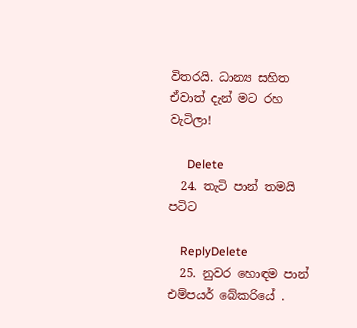විතරයි. ධාන්‍ය සහිත ඒවාත් දැන් මට රහ වැටිලා!

      Delete
  24. තැටි පාන් තමයි පටිට

    ReplyDelete
  25. නුවර හොඳම පාන් එම්පයර් බේකරියේ .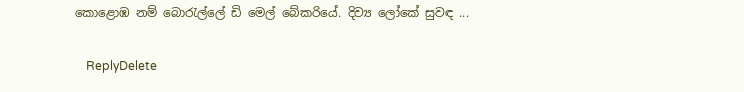කොළොඹ නම් බොරැල්ලේ ඩි මෙල් බේකරියේ. දිව්‍ය ලෝකේ සුවඳ ...

    ReplyDelete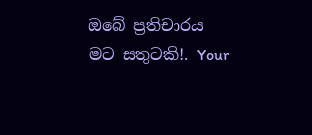ඔබේ ප්‍රතිචාරය මට සතුටකි!. Your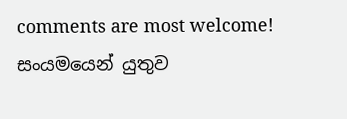comments are most welcome!
සංයමයෙන් යුතුව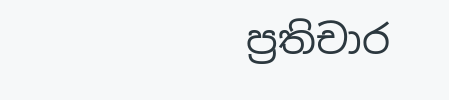ප්‍රතිචාර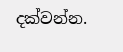දක්වන්න.